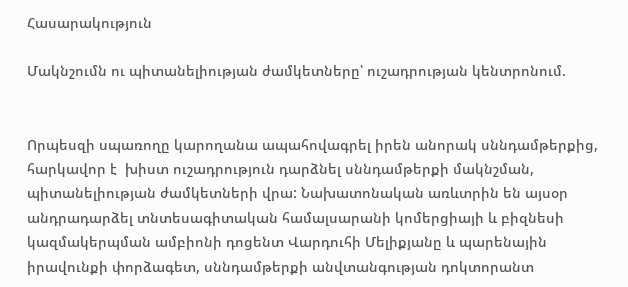Հասարակություն

Մակնշումն ու պիտանելիության ժամկետները՝ ուշադրության կենտրոնում.


Որպեսզի սպառողը կարողանա ապահովագրել իրեն անորակ սննդամթերքից, հարկավոր է  խիստ ուշադրություն դարձնել սննդամթերքի մակնշման, պիտանելիության ժամկետների վրա: Նախատոնական առևտրին են այսօր անդրադարձել տնտեսագիտական համալսարանի կոմերցիայի և բիզնեսի կազմակերպման ամբիոնի դոցենտ Վարդուհի Մելիքյանը և պարենային իրավունքի փորձագետ, սննդամթերքի անվտանգության դոկտորանտ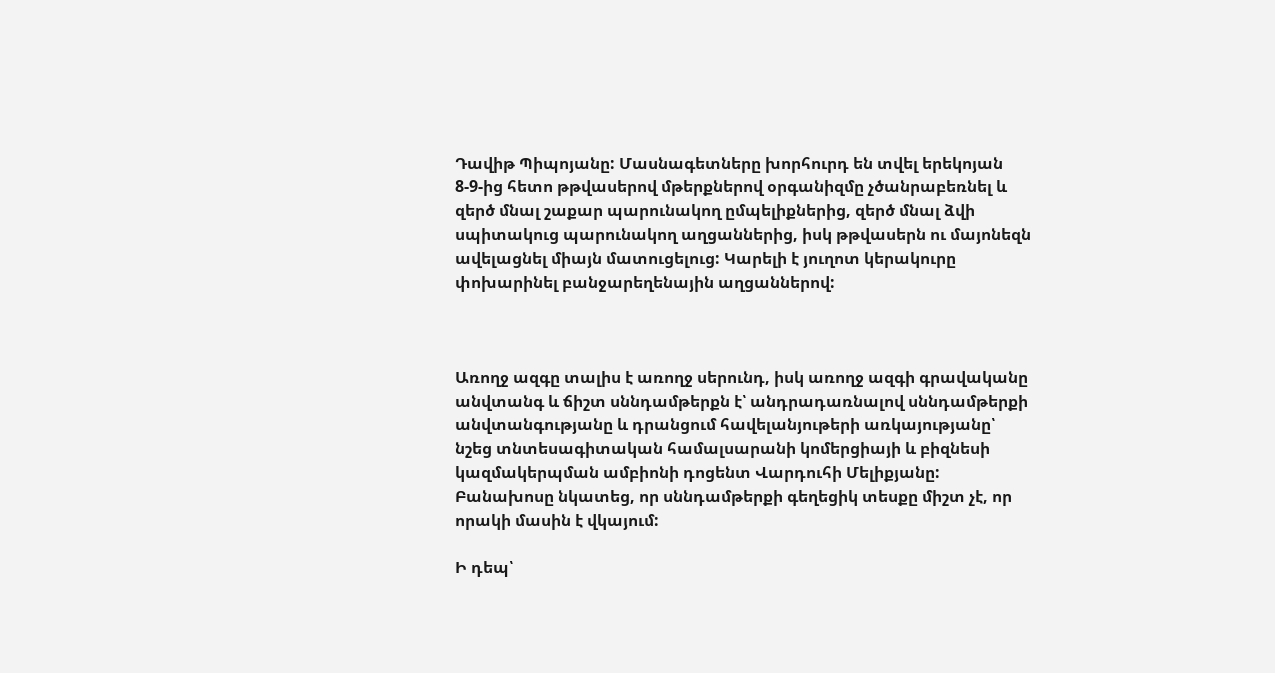Դավիթ Պիպոյանը: Մասնագետները խորհուրդ են տվել երեկոյան 8-9-ից հետո թթվասերով մթերքներով օրգանիզմը չծանրաբեռնել և զերծ մնալ շաքար պարունակող ըմպելիքներից, զերծ մնալ ձվի սպիտակուց պարունակող աղցաններից, իսկ թթվասերն ու մայոնեզն ավելացնել միայն մատուցելուց: Կարելի է յուղոտ կերակուրը փոխարինել բանջարեղենային աղցաններով:



Առողջ ազգը տալիս է առողջ սերունդ, իսկ առողջ ազգի գրավականը անվտանգ և ճիշտ սննդամթերքն է՝ անդրադառնալով սննդամթերքի անվտանգությանը և դրանցում հավելանյութերի առկայությանը՝ նշեց տնտեսագիտական համալսարանի կոմերցիայի և բիզնեսի կազմակերպման ամբիոնի դոցենտ Վարդուհի Մելիքյանը:  Բանախոսը նկատեց, որ սննդամթերքի գեղեցիկ տեսքը միշտ չէ, որ որակի մասին է վկայում:

Ի դեպ՝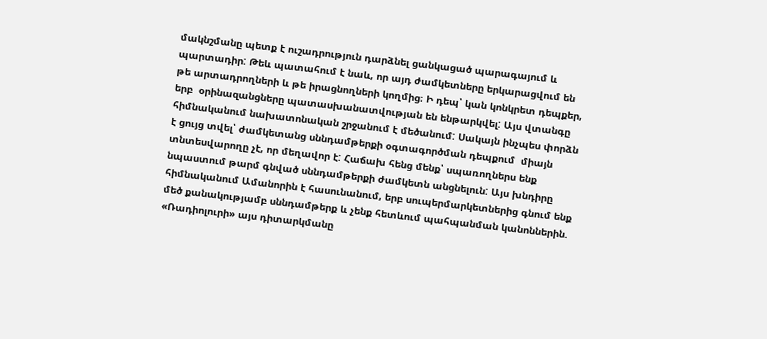մակնշմանը պետք է ուշադրություն դարձնել ցանկացած պարագայում և պարտադիր: Թեև պատահում է նաև, որ այդ ժամկետները երկարացվում են  թե արտադրողների և թե իրացնողների կողմից։ Ի դեպ՝ կան կոնկրետ դեպքեր, երբ  օրինազանցները պատասխանատվության են ենթարկվել: Այս վտանգը հիմնականում նախատոնական շրջանում է մեծանում: Սակայն ինչպես փորձն է ցույց տվել՝ ժամկետանց սննդամթերքի օգտագործման դեպքում  միայն տնտեսվարողը չէ, որ մեղավոր է: Հաճախ հենց մենք՝ սպառողներս ենք նպաստում թարմ գնված սննդամթերքի ժամկետն անցնելուն: Այս խնդիրը հիմնականում Ամանորին է հասունանում, երբ սուպերմարկետներից գնում ենք մեծ քանակությամբ սննդամթերք և չենք հետևում պահպանման կանոններին. «Ռադիոլուրի» այս դիտարկմանը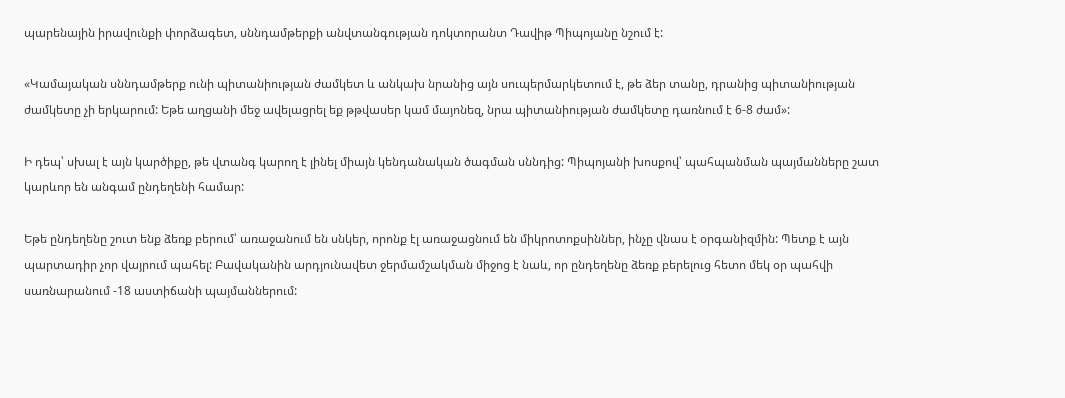պարենային իրավունքի փորձագետ, սննդամթերքի անվտանգության դոկտորանտ Դավիթ Պիպոյանը նշում է:

«Կամայական սննդամթերք ունի պիտանիության ժամկետ և անկախ նրանից այն սուպերմարկետում է, թե ձեր տանը, դրանից պիտանիության ժամկետը չի երկարում: Եթե աղցանի մեջ ավելացրել եք թթվասեր կամ մայոնեզ, նրա պիտանիության ժամկետը դառնում է 6-8 ժամ»:

Ի դեպ՝ սխալ է այն կարծիքը, թե վտանգ կարող է լինել միայն կենդանական ծագման սննդից: Պիպոյանի խոսքով՝ պահպանման պայմանները շատ կարևոր են անգամ ընդեղենի համար:

Եթե ընդեղենը շուտ ենք ձեռք բերում՝ առաջանում են սնկեր, որոնք էլ առաջացնում են միկրոտոքսիններ, ինչը վնաս է օրգանիզմին: Պետք է այն պարտադիր չոր վայրում պահել: Բավականին արդյունավետ ջերմամշակման միջոց է նաև, որ ընդեղենը ձեռք բերելուց հետո մեկ օր պահվի սառնարանում -18 աստիճանի պայմաններում: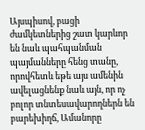Այսպիսով, բացի ժամկետներից շատ կարևոր են նաև պահպանման պայմանները հենց տանը, որովհետև եթե այս ամենին ավելացնենք նաև այն, որ ոչ բոլոր տնտեսավարողներն են բարեխիղճ, Ամանորը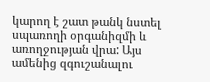կարող է շատ թանկ նստել սպառողի օրգանիզմի և առողջության վրա: Այս ամենից զգուշանալու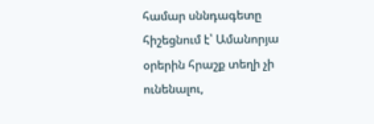համար սննդագետը հիշեցնում է՝ Ամանորյա օրերին հրաշք տեղի չի ունենալու,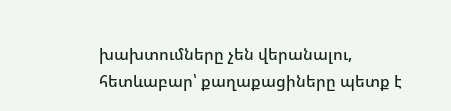խախտումները չեն վերանալու, հետևաբար՝ քաղաքացիները պետք է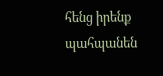հենց իրենք պահպանեն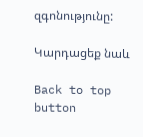զգոնությունը:

Կարդացեք նաև

Back to top button